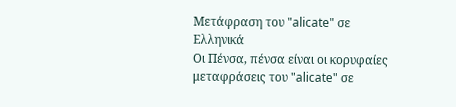Μετάφραση του "alicate" σε Ελληνικά
Οι Πένσα, πένσα είναι οι κορυφαίες μεταφράσεις του "alicate" σε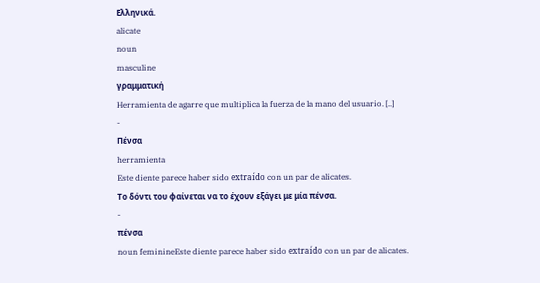Ελληνικά.
alicate
noun
masculine
γραμματική
Herramienta de agarre que multiplica la fuerza de la mano del usuario. [..]
-
Πένσα
herramienta
Este diente parece haber sido extraído con un par de alicates.
Το δόντι του φαίνεται να το έχουν εξάγει με μία πένσα.
-
πένσα
noun feminineEste diente parece haber sido extraído con un par de alicates.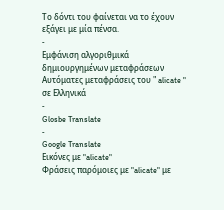Το δόντι του φαίνεται να το έχουν εξάγει με μία πένσα.
-
Εμφάνιση αλγοριθμικά δημιουργημένων μεταφράσεων
Αυτόματες μεταφράσεις του " alicate " σε Ελληνικά
-
Glosbe Translate
-
Google Translate
Εικόνες με "alicate"
Φράσεις παρόμοιες με "alicate" με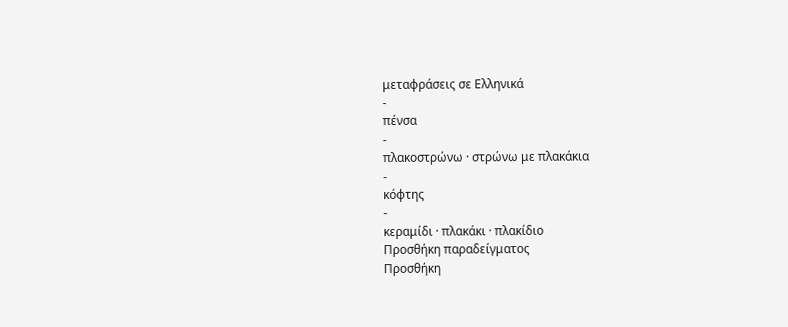μεταφράσεις σε Ελληνικά
-
πένσα
-
πλακοστρώνω · στρώνω με πλακάκια
-
κόφτης
-
κεραμίδι · πλακάκι · πλακίδιο
Προσθήκη παραδείγματος
Προσθήκη